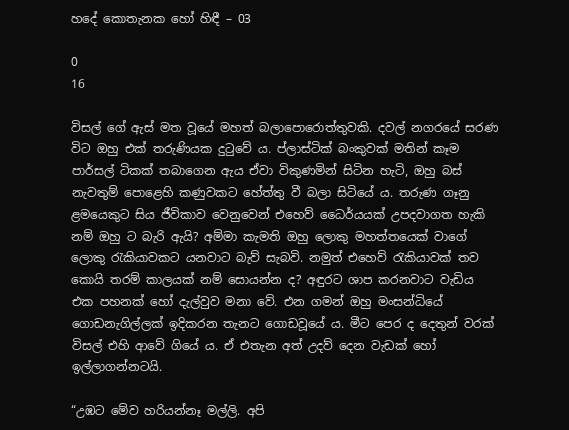හදේ කොතැනක හෝ හිඳී – 03

0
16

විසල් ගේ ඇස් මත වූයේ මහත් බලාපොරොත්තුවකි. දවල් නගරයේ සරණ විට ඔහු එක් තරුණියක දුටුවේ ය. ප්ලාස්ටික් බංකුවක් මතින් කෑම පාර්සල් ටිකක් තබාගෙන ඇය ඒවා විකුණමින් සිටින හැටි, ඔහු බස් නැවතුම් පොළෙහි කණුවකට හේත්තු වී බලා සිටියේ ය. තරුණ ගෑනු ළමයෙකුට සිය ජීවිකාව වෙනුවෙන් එහෙව් ධෛර්යයක් උපදවාගත හැකි නම් ඔහු ට බැරි ඇයි? අම්මා කැමති ඔහු ලොකු මහත්තයෙක් වාගේ ලොකු රැකියාවකට යනවාට බැව් සැබවි. නමුත් එහෙව් රැකියාවක් තව කොයි තරම් කාලයක් නම් සොයන්න ද? අඳුරට ශාප කරනවාට වැඩිය එක පහනක් හෝ දැල්වුව මනා වේ. එන ගමන් ඔහු මංසන්ධියේ ගොඩනැගිල්ලක් ඉදිකරන තැනට ගොඩවූයේ ය. මීට පෙර ද දෙතුන් වරක් විසල් එහි ආවේ ගියේ ය. ඒ එතැන අත් උදව් දෙන වැඩක් හෝ ඉල්ලාගන්නටයි.

“උඹට මේව හරියන්නෑ මල්ලි. අපි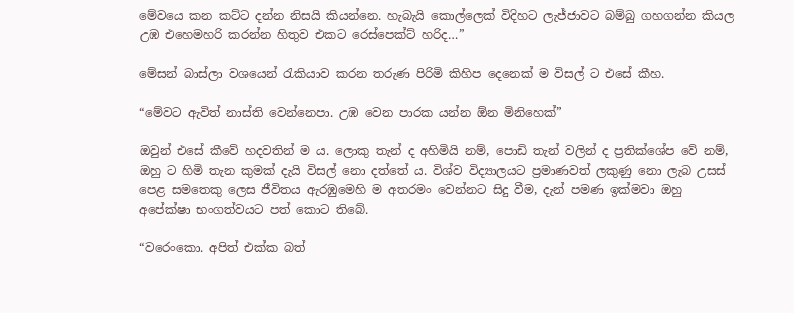මේවයෙ කන කට්ට දන්න නිසයි කියන්නෙ. හැබැයි කොල්ලෙක් විදිහට ලැජ්ජාවට බම්බු ගහගන්න කියල උඹ එහෙමහරි කරන්න හිතුව එකට රෙස්පෙක්ට් හරිද…”

මේසන් බාස්ලා වශයෙන් රැකියාව කරන තරුණ පිරිමි කිහිප දෙනෙක් ම විසල් ට එසේ කීහ.

“මේවට ඇවිත් නාස්ති වෙන්නෙපා. උඹ වෙන පාරක යන්න ඕන මිනිහෙක්”

ඔවුන් එසේ කීවේ හදවතින් ම ය. ලොකු තැන් ද අහිමියි නම්, පොඩි තැන් වලින් ද ප්‍රතික්ශේප වේ නම්, ඔහු ට හිමි තැන කුමක් දැයි විසල් නො දත්තේ ය. විශ්ව විද්‍යාලයට ප්‍රමාණවත් ලකුණු නො ලැබ උසස් පෙළ සමතෙකු ලෙස ජීවිතය ඇරඹුමෙහි ම අතරමං වෙන්නට සිදු වීම, දැන් පමණ ඉක්මවා ඔහු අපේක්ෂා භංගත්වයට පත් කොට තිබේ.

“වරෙංකො. අපිත් එක්ක බත්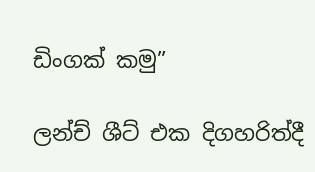ඩිංගක් කමු”

ලන්ච් ශීට් එක දිගහරිත්දී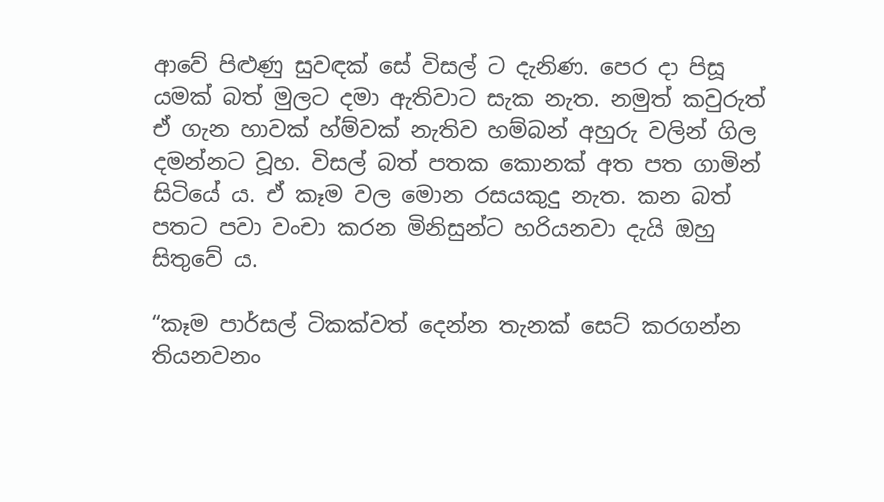ආවේ පිළුණු සුවඳක් සේ විසල් ට දැනිණ. පෙර දා පිසූ යමක් බත් මුලට දමා ඇතිවාට සැක නැත. නමුත් කවුරුත් ඒ ගැන හාවක් හ්ම්වක් නැතිව හම්බන් අහුරු වලින් ගිල දමන්නට වූහ. විසල් බත් පතක කොනක් අත පත ගාමින් සිටියේ ය. ඒ කෑම වල මොන රසයකුදු නැත. කන බත් පතට පවා වංචා කරන මිනිසුන්ට හරියනවා දැයි ඔහු සිතුවේ ය.

“කෑම පාර්සල් ටිකක්වත් දෙන්න තැනක් සෙට් කරගන්න තියනවනං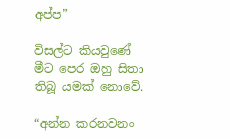අප්ප”

විසල්ට කියවුණේ මීට පෙර ඔහු සිතා තිබූ යමක් නොවේ.

“අන්න කරනවනං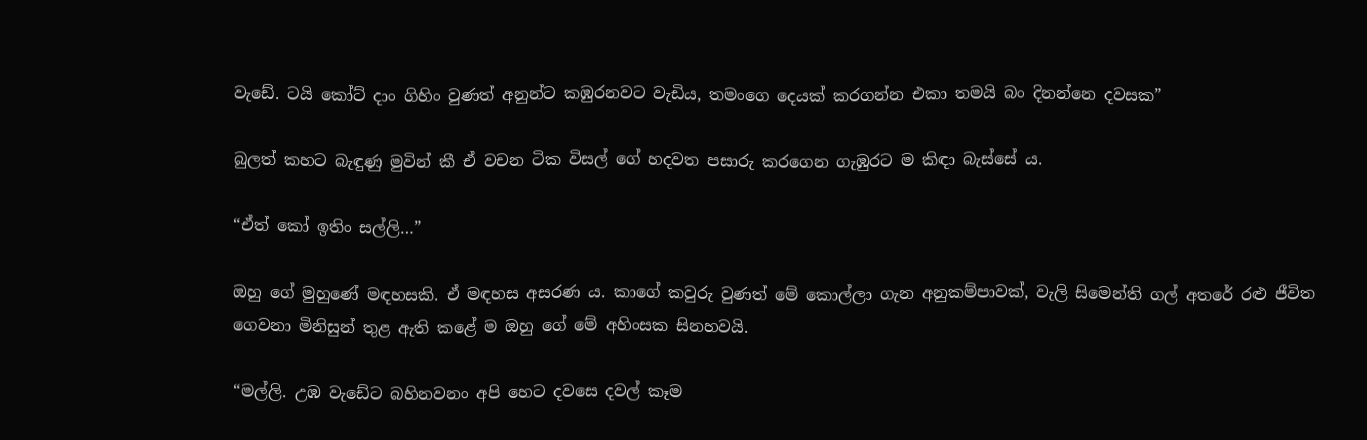වැඩේ. ටයි කෝට් දාං ගිහිං වුණත් අනුන්ට කඹුරනවට වැඩිය, තමංගෙ දෙයක් කරගන්න එකා තමයි බං දිනන්නෙ දවසක”

බුලත් කහට බැඳුණු මුවින් කී ඒ වචන ටික විසල් ගේ හදවත පසාරු කරගෙන ගැඹුරට ම කිඳා බැස්සේ ය.

“ඒත් කෝ ඉතිං සල්ලි…”

ඔහු ගේ මුහුණේ මඳහසකි. ඒ මඳහස අසරණ ය. කාගේ කවුරු වුණත් මේ කොල්ලා ගැන අනුකම්පාවක්, වැලි සිමෙන්ති ගල් අතරේ රළු ජීවිත ගෙවනා මිනිසුන් තුළ ඇති කළේ ම ඔහු ගේ මේ අහිංසක සිනහවයි.

“මල්ලි. උඹ වැඩේට බහිනවනං අපි හෙට දවසෙ දවල් කෑම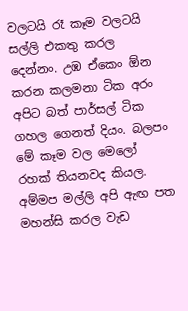වලටයි රෑ කෑම වලටයි සල්ලි එකතු කරල දෙන්නං. උඹ ඒකෙං ඕන කරන කලමනා ටික අරං අපිට බත් පාර්සල් ටික ගහල ගෙනත් දියං. බලපං මේ කෑම වල මෙලෝ රහක් තියනවද කියල. අම්මප මල්ලි අපි ඇඟ පත මහන්සි කරල වැඩ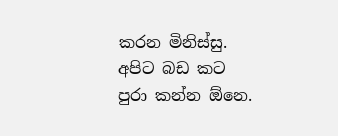කරන මිනිස්සු. අපිට බඩ කට පුරා කන්න ඕනෙ.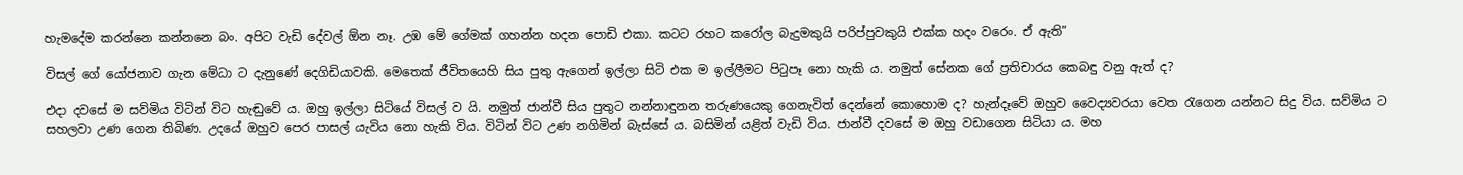හැමදේම කරන්නෙ කන්නනෙ බං. අපිට වැඩි දේවල් ඕන නෑ. උඹ මේ ගේමක් ගහන්න හදන පොඩි එකා. කටට රහට කරෝල බැදුමකුයි පරිප්පුවකුයි එක්ක හදං වරෙං. ඒ ඇති”

විසල් ගේ යෝජනාව ගැන මේධා ට දැනුණේ දෙගිඩියාවකි. මෙතෙක් ජීවිතයෙහි සිය පුතු ඇගෙන් ඉල්ලා සිටි එක ම ඉල්ලීමට පිටුපෑ නො හැකි ය. නමුත් සේනක ගේ ප්‍රතිචාරය කෙබඳු වනු ඇත් ද?

එදා දවසේ ම සව්මිය විටින් විට හැඬුවේ ය. ඔහු ඉල්ලා සිටියේ විසල් ව යි. නමුත් ජාන්වී සිය පුතුට නන්නාඳුනන තරුණයෙකු ගෙනැවිත් දෙන්නේ කොහොම ද? හැන්දෑවේ ඔහුව වෛද්‍යවරයා වෙත රැගෙන යන්නට සිදු විය. සව්මිය ට සහලවා උණ ගෙන තිබිණ. උදයේ ඔහුව පෙර පාසල් යැවිය නො හැකි විය. විටින් විට උණ නගිමින් බැස්සේ ය. බසිමින් යළිත් වැඩි විය. ජාන්වී දවසේ ම ඔහු වඩාගෙන සිටියා ය. මහ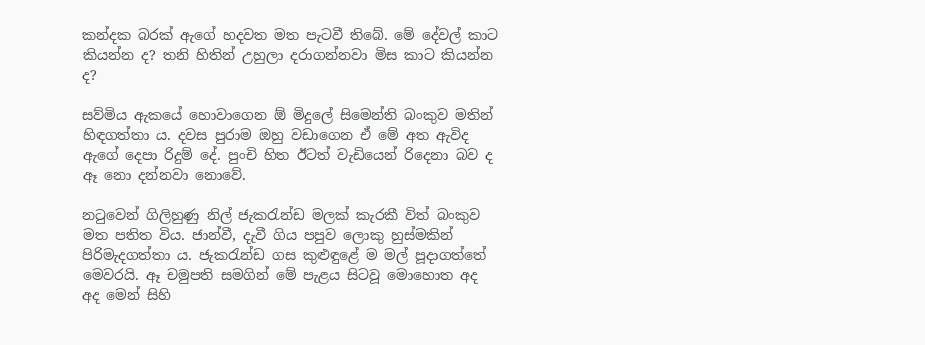කන්දක බරක් ඇගේ හදවත මත පැටවී තිබේ. මේ දේවල් කාට කියන්න ද? තනි හිතින් උහුලා දරාගන්නවා මිස කාට කියන්න ද?

සව්මිය ඇකයේ හොවාගෙන ඕ මිදුලේ සිමෙන්ති බංකුව මතින් හිඳගත්තා ය. දවස පුරාම ඔහු වඩාගෙන ඒ මේ අත ඇවිද ඇගේ දෙපා රිදුම් දේ. පුංචි හිත ඊටත් වැඩියෙන් රිදෙනා බව ද ඈ නො දන්නවා නොවේ.

නටුවෙන් ගිලිහුණු නිල් ජැකරැන්ඩ මලක් කැරකී විත් බංකුව මත පතිත විය. ජාන්වී, දැවී ගිය පපුව ලොකු හුස්මකින් පිරිමැදගත්තා ය. ජැකරැන්ඩ ගස කුළුඳුළේ ම මල් පූදාගත්තේ මෙවරයි. ඈ චමුපති සමගින් මේ පැළය සිටවූ මොහොත අද අද මෙන් සිහි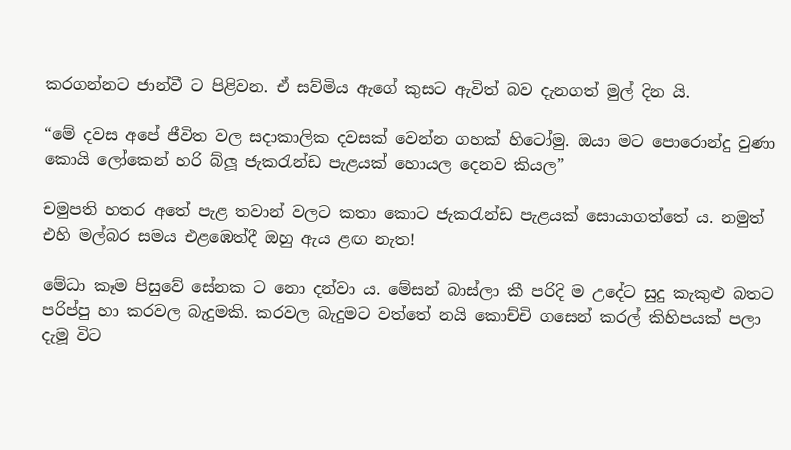කරගන්නට ජාන්වී ට පිළිවන. ඒ සව්මිය ඇගේ කුසට ඇවිත් බව දැනගත් මුල් දින යි.

“මේ දවස අපේ ජීවිත වල සදාකාලික දවසක් වෙන්න ගහක් හිටෝමු. ඔයා මට පොරොන්දු වුණා කොයි ලෝකෙන් හරි බ්ලූ ජැකරැන්ඩ පැළයක් හොයල දෙනව කියල”

චමුපති හතර අතේ පැළ තවාන් වලට කතා කොට ජැකරැන්ඩ පැළයක් සොයාගත්තේ ය. නමුත් එහි මල්බර සමය එළඹෙත්දී ඔහු ඇය ළඟ නැත!

මේධා කෑම පිසුවේ සේනක ට නො දන්වා ය. මේසන් බාස්ලා කී පරිදි ම උදේට සුදු කැකුළු බතට පරිප්පු හා කරවල බැදුමකි. කරවල බැදුමට වත්තේ නයි කොච්චි ගසෙන් කරල් කිහිපයක් පලා දැමූ විට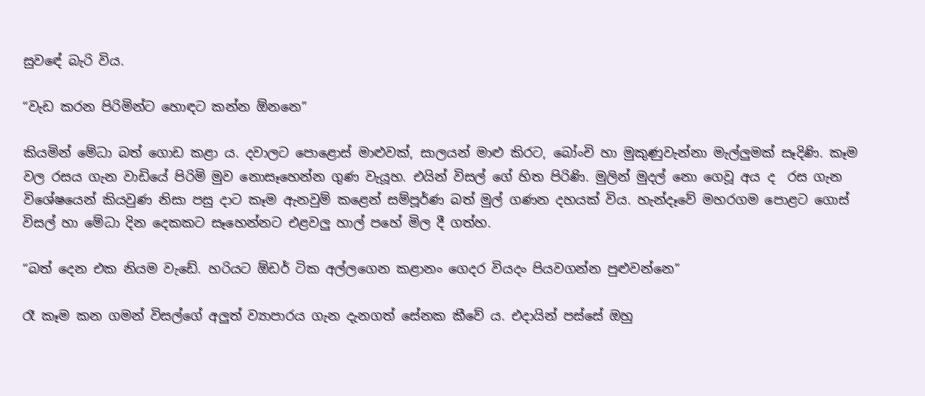සුවඳේ බැරි විය.

“වැඩ කරන පිරිමින්ට හොඳට කන්න ඕනනෙ”

කියමින් මේධා බත් ගොඩ කළා ය. දවාලට පොළොස් මාළුවක්, සාලයන් මාළු කිරට, බෝංචි හා මුකුණුවැන්නා මැල්ලුමක් සෑදිණි. කෑම වල රසය ගැන වාඩියේ පිරිමි මුව නොසෑහෙන්න ගුණ වැයූහ. එයින් විසල් ගේ හිත පිරිණි. මුලින් මුදල් නො ගෙවූ අය ද  රස ගැන විශේෂයෙන් කියවුණ නිසා පසු දාට කෑම ඇනවුම් කළෙන් සම්පූර්ණ බත් මුල් ගණන දහයක් විය. හැන්දෑවේ මහරගම පොළට ගොස් විසල් හා මේධා දින දෙකකට සෑහෙන්නට එළවලු හාල් පහේ මිල දී ගත්හ.

“බත් දෙන එක නියම වැඩේ. හරියට ඕඩර් ටික අල්ලගෙන කළානං ගෙදර වියදං පියවගන්න පුළුවන්නෙ”

රෑ කෑම කන ගමන් විසල්ගේ අලුත් ව්‍යාපාරය ගැන දැනගත් සේනක කීවේ ය. එදායින් පස්සේ ඔහු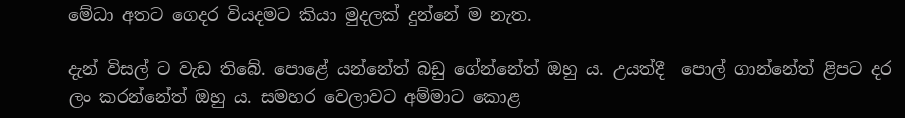මේධා අතට ගෙදර වියදමට කියා මුදලක් දුන්නේ ම නැත.

දැන් විසල් ට වැඩ තිබේ. පොළේ යන්නේත් බඩු ගේන්නේත් ඔහු ය. උයත්දී  පොල් ගාන්නේත් ළිපට දර ලං කරන්නේත් ඔහු ය. සමහර වෙලාවට අම්මාට කොළ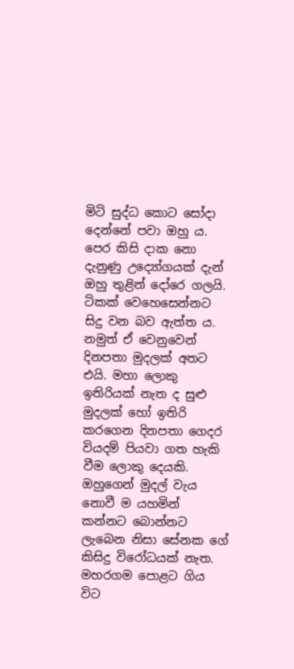මිටි සුද්ධ කොට සෝදා දෙන්නේ පවා ඔහු ය. පෙර කිසි දාක නො දැනුණු උද්‍යෝගයක් දැන් ඔහු තුළින් දෝරෙ ගලයි. ටිකක් වෙහෙසෙන්නට සිදු වන බව ඇත්ත ය. නමුත් ඒ වෙනුවෙන් දිනපතා මුදලක් අතට එයි. මහා ලොකු ඉතිරියක් නැත ද සුළු මුදලක් හෝ ඉතිරි කරගෙන දිනපතා ගෙදර වියදම් පියවා ගත හැකි වීම ලොකු දෙයකි. ඔහුගෙන් මුදල් වැය නොවී ම යහමින් කන්නට බොන්නට ලැබෙන නිසා සේනක ගේ කිසිදු විරෝධයක් නැත. මහරගම පොළට ගිය විට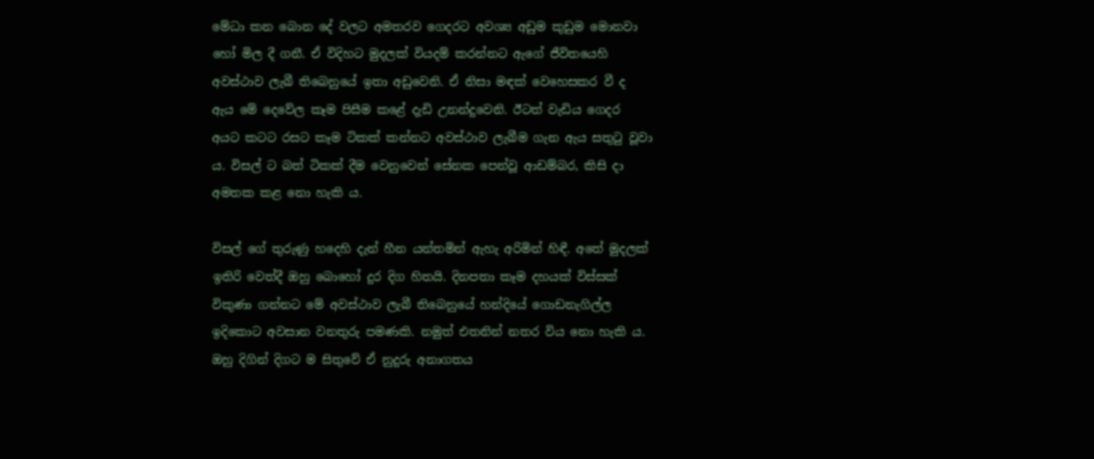මේධා කන බොන දේ වලට අමතරව ගෙදරට අවශ්‍ය අඩුම කුඩුම මොනවා හෝ මිල දී ගනී. ඒ විදිහට මුදලක් වියදම් කරන්නට ඇගේ ජීවිතයෙහි අවස්ථාව ලැබී තිබෙනුයේ ඉතා අඩුවෙනි. ඒ නිසා මඳක් වෙහෙසකර වී ද ඇය මේ දෙවේල කෑම පිසීම කළේ දැඩි උනන්දුවෙනි. ඊටත් වැඩිය ගෙදර අයට කටට රසට කෑම ටිකක් කන්නට අවස්ථාව ලැබීම ගැන ඇය සතුටු වූවා ය. විසල් ට බත් ටිකක් දීම වෙනුවෙන් සේනක පෙන්වූ ආඩම්බර, කිසි දා අමතක කළ නො හැකි ය.

විසල් ගේ තුරුණු හදෙහි දැන් හීන යන්තමින් ඇහැ අරිමින් හිඳී. අතේ මුදලක් ඉතිරි වෙත්දී ඔහු බොහෝ දුර දිග හිතයි. දිනපතා කෑම දහයක් විස්සක් විකුණා ගන්නට මේ අවස්ථාව ලැබී තිබෙනුයේ හන්දියේ ගොඩනැගිල්ල ඉදිකොට අවසාන වනතුරු පමණකි. නමුත් එතනින් නතර විය නො හැකි ය. ඔහු දිගින් දිගට ම සිතුවේ ඒ නුදුරු අනාගතය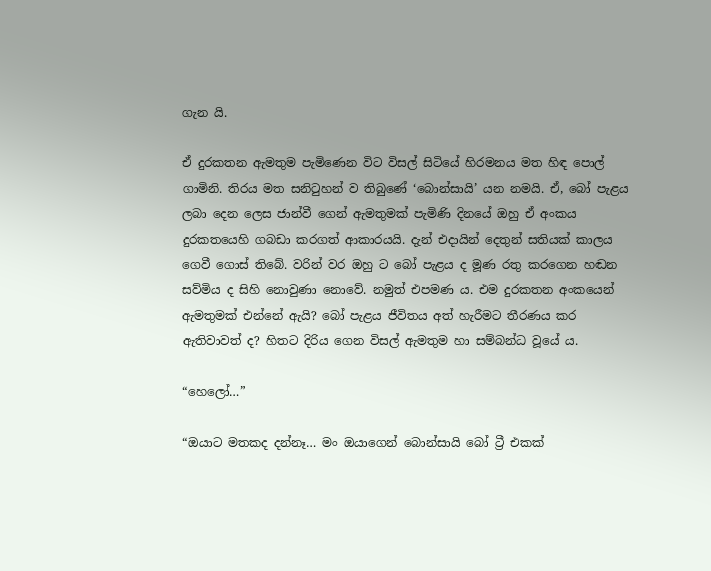ගැන යි.

ඒ දුරකතන ඇමතුම පැමිණෙන විට විසල් සිටියේ හිරමනය මත හිඳ පොල් ගාමිනි. තිරය මත සනිටුහන් ව තිබුණේ ‘බොන්සායි’ යන නමයි. ඒ, බෝ පැළය ලබා දෙන ලෙස ජාන්වී ගෙන් ඇමතුමක් පැමිණි දිනයේ ඔහු ඒ අංකය දුරකතයෙහි ගබඩා කරගත් ආකාරයයි. දැන් එදායින් දෙතුන් සතියක් කාලය ගෙවී ගොස් තිබේ. වරින් වර ඔහු ට බෝ පැළය ද මූණ රතු කරගෙන හඬන සව්මිය ද සිහි නොවුණා නොවේ. නමුත් එපමණ ය. එම දුරකතන අංකයෙන් ඇමතුමක් එන්නේ ඇයි? බෝ පැළය ජීවිතය අත් හැරීමට තීරණය කර ඇතිවාවත් ද? හිතට දිරිය ගෙන විසල් ඇමතුම හා සම්බන්ධ වූයේ ය.

“හෙලෝ…”

“ඔයාට මතකද දන්නෑ… මං ඔයාගෙන් බොන්සායි බෝ ට්‍රී එකක්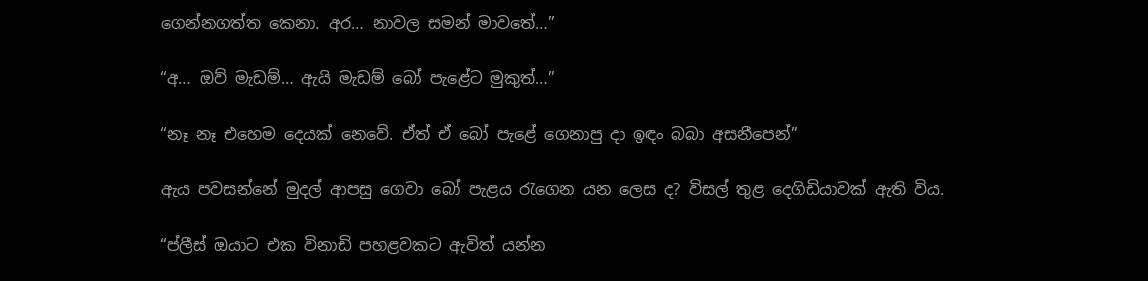ගෙන්නගත්ත කෙනා. අර… නාවල සමන් මාවතේ…”

“අ… ඔව් මැඩම්… ඇයි මැඩම් බෝ පැළේට මුකුත්…”

“නෑ නෑ එහෙම දෙයක් නෙවේ. ඒත් ඒ බෝ පැළේ ගෙනාපු දා ඉඳං බබා අසනීපෙන්”

ඇය පවසන්නේ මුදල් ආපසු ගෙවා බෝ පැළය රැගෙන යන ලෙස ද? විසල් තුළ දෙගිඩියාවක් ඇති විය.

“ප්ලීස් ඔයාට එක විනාඩි පහළවකට ඇවිත් යන්න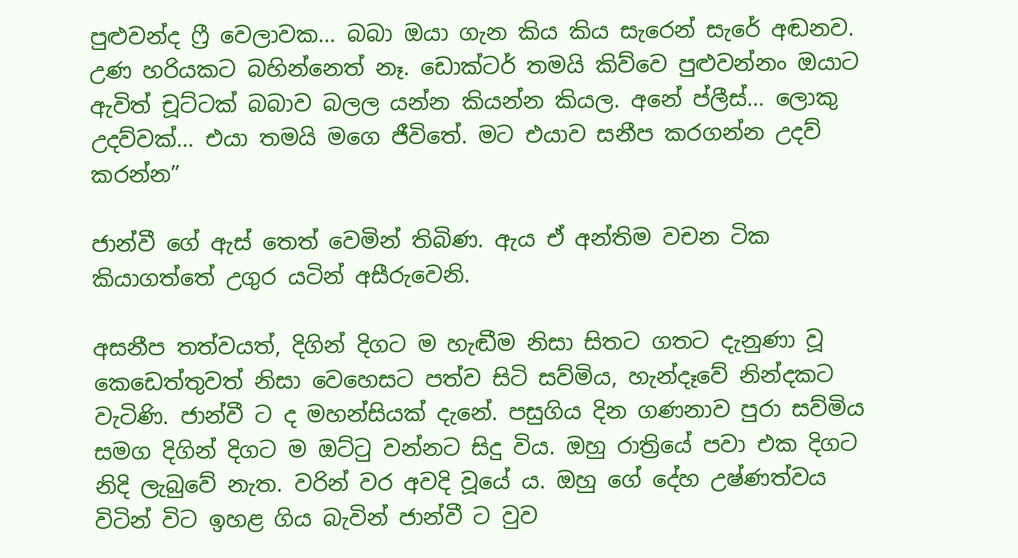පුළුවන්ද ෆ්‍රී වෙලාවක… බබා ඔයා ගැන කිය කිය සැරෙන් සැරේ අඬනව. උණ හරියකට බහින්නෙත් නෑ. ඩොක්ටර් තමයි කිව්වෙ පුළුවන්නං ඔයාට ඇවිත් චූට්ටක් බබාව බලල යන්න කියන්න කියල. අනේ ප්ලීස්… ලොකු උදව්වක්… එයා තමයි මගෙ ජීවිතේ. මට එයාව සනීප කරගන්න උදව් කරන්න”

ජාන්වී ගේ ඇස් තෙත් වෙමින් තිබිණ. ඇය ඒ අන්තිම වචන ටික කියාගත්තේ උගුර යටින් අසීරුවෙනි.

අසනීප තත්වයත්, දිගින් දිගට ම හැඬීම නිසා සිතට ගතට දැනුණා වූ කෙඩෙත්තුවත් නිසා වෙහෙසට පත්ව සිටි සව්මිය, හැන්දෑවේ නින්දකට වැටිණි. ජාන්වී ට ද මහන්සියක් දැනේ. පසුගිය දින ගණනාව පුරා සව්මිය සමග දිගින් දිගට ම ඔට්ටු වන්නට සිදු විය. ඔහු රාත්‍රියේ පවා එක දිගට නිදි ලැබුවේ නැත. වරින් වර අවදි වූයේ ය. ඔහු ගේ දේහ උෂ්ණත්වය විටින් විට ඉහළ ගිය බැවින් ජාන්වී ට වුව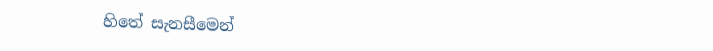හිතේ සැනසීමෙන්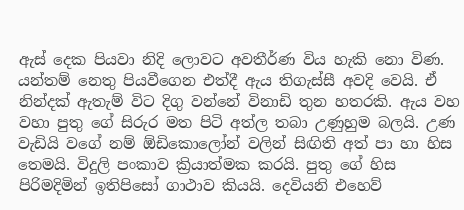ඇස් දෙක පියවා නිදි ලොවට අවතීර්ණ විය හැකි නො විණ. යන්තම් නෙතු පියවීගෙන එත්දී ඇය තිගැස්සී අවදි වෙයි. ඒ නින්දක් ඇතැම් විට දිගු වන්නේ විනාඩි තුන හතරකි. ඇය වහ වහා පුතු ගේ සිරුර මත පිටි අත්ල තබා උණුහුම බලයි. උණ වැඩියි වගේ නම් ඕඩිකොලෝන් වලින් සිඟිති අත් පා හා හිස තෙමයි. විදුලි පංකාව ක්‍රියාත්මක කරයි. පුතු ගේ හිස පිරිමදිමින් ඉතිපිසෝ ගාථාව කියයි. දෙවියනි එහෙව්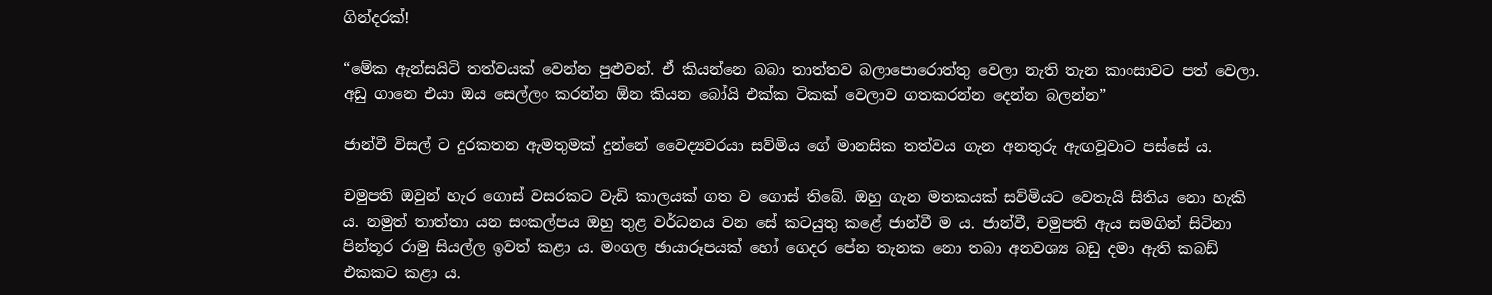ගින්දරක්!

“මේක ඇන්සයිටි තත්වයක් වෙන්න පුළුවන්. ඒ කියන්නෙ බබා තාත්තව බලාපොරොත්තු වෙලා නැති තැන කාංසාවට පත් වෙලා. අඩු ගානෙ එයා ඔය සෙල්ලං කරන්න ඕන කියන බෝයි එක්ක ටිකක් වෙලාව ගතකරන්න දෙන්න බලන්න”

ජාන්වී විසල් ට දුරකතන ඇමතුමක් දුන්නේ වෛද්‍යවරයා සව්මිය ගේ මානසික තත්වය ගැන අනතුරු ඇඟවූවාට පස්සේ ය.

චමුපති ඔවුන් හැර ගොස් වසරකට වැඩි කාලයක් ගත ව ගොස් තිබේ. ඔහු ගැන මතකයක් සව්මියට වෙතැයි සිතිය නො හැකි ය. නමුත් තාත්තා යන සංකල්පය ඔහු තුළ වර්ධනය වන සේ කටයුතු කළේ ජාන්වී ම ය. ජාන්වී, චමුපති ඇය සමගින් සිටිනා පින්තූර රාමු සියල්ල ඉවත් කළා ය. මංගල ඡායාරූපයක් හෝ ගෙදර පේන තැනක නො තබා අනවශ්‍ය බඩු දමා ඇති කබඩ් එකකට කළා ය.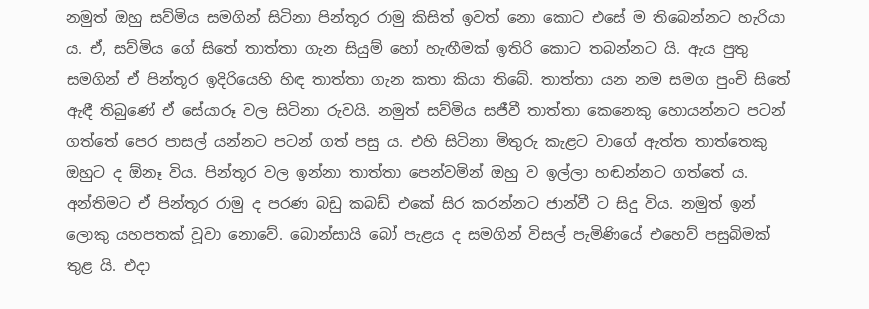නමුත් ඔහු සව්මිය සමගින් සිටිනා පින්තූර රාමු කිසිත් ඉවත් නො කොට එසේ ම තිබෙන්නට හැරියා ය. ඒ, සව්මිය ගේ සිතේ තාත්තා ගැන සියුම් හෝ හැඟීමක් ඉතිරි කොට තබන්නට යි. ඇය පුතු සමගින් ඒ පින්තූර ඉදිරියෙහි හිඳ තාත්තා ගැන කතා කියා තිබේ. තාත්තා යන නම සමග පුංචි සිතේ ඇඳී තිබුණේ ඒ සේයාරූ වල සිටිනා රුවයි. නමුත් සව්මිය සජීවී තාත්තා කෙනෙකු හොයන්නට පටන් ගත්තේ පෙර පාසල් යන්නට පටන් ගත් පසු ය. එහි සිටිනා මිතුරු කැළට වාගේ ඇත්ත තාත්තෙකු ඔහුට ද ඕනෑ විය. පින්තූර වල ඉන්නා තාත්තා පෙන්වමින් ඔහු ව ඉල්ලා හඬන්නට ගත්තේ ය. අන්තිමට ඒ පින්තූර රාමු ද පරණ බඩු කබඩ් එකේ සිර කරන්නට ජාන්වී ට සිදු විය. නමුත් ඉන් ලොකු යහපතක් වූවා නොවේ. බොන්සායි බෝ පැළය ද සමගින් විසල් පැමිණියේ එහෙව් පසුබිමක් තුළ යි. එදා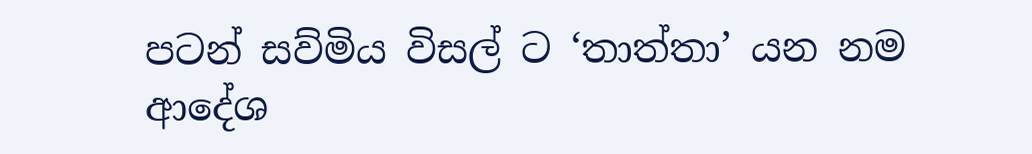පටන් සව්මිය විසල් ට ‘තාත්තා’ යන නම ආදේශ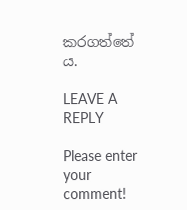කරගත්තේ ය.

LEAVE A REPLY

Please enter your comment!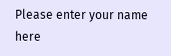Please enter your name here